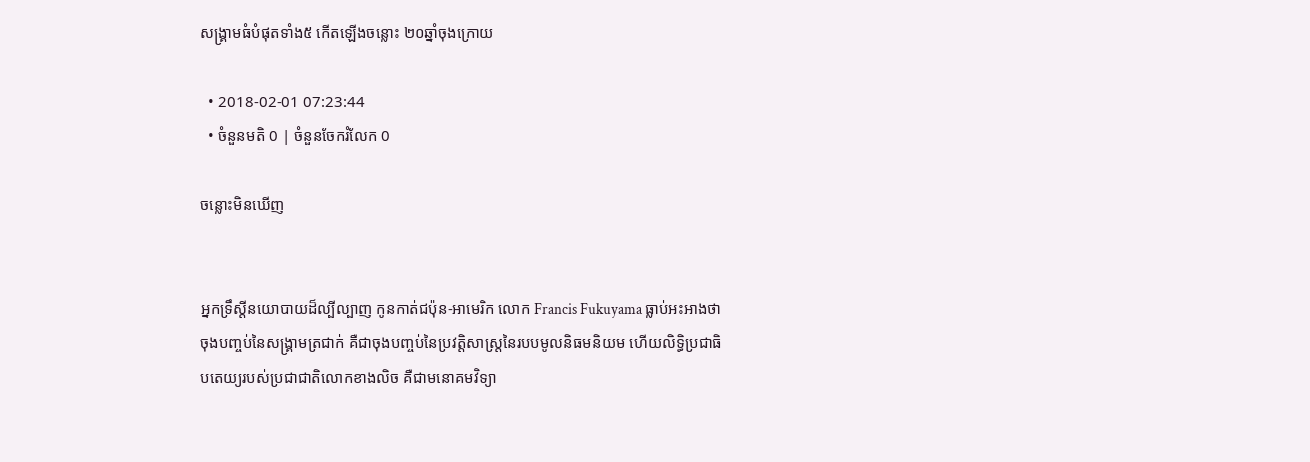សង្គ្រាមធំបំផុតទាំង៥ កើតឡើងចន្លោះ ២០ឆ្នាំចុងក្រោយ

  • 2018-02-01 07:23:44
  • ចំនួនមតិ 0 | ចំនួនចែករំលែក 0

ចន្លោះមិនឃើញ


អ្នកទ្រឹស្តីនយោបាយដ៏ល្បីល្បាញ កូនកាត់ជប៉ុន-អាមេរិក លោក Francis Fukuyama ធ្លាប់អះអាងថា ចុងបញ្ចប់នៃសង្គ្រាមត្រជាក់ គឺជាចុងបញ្ចប់នៃប្រវត្តិសាស្ត្រនៃរបបមូលនិធមនិយម ហើយលិទ្ធិប្រជាធិបតេយ្យរបស់ប្រជាជាតិលោកខាងលិច គឺជាមនោគមវិទ្យា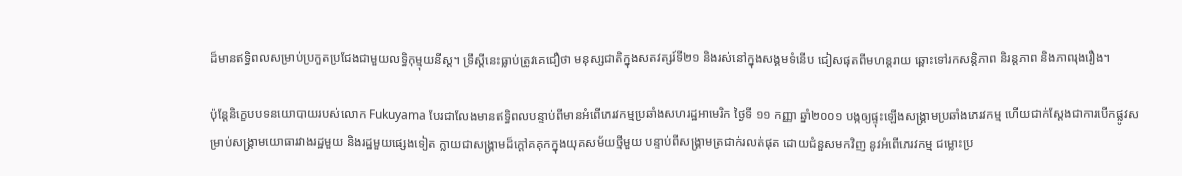ដ៏មានឥទ្ធិពលសម្រាប់ប្រកួតប្រជែងជាមួយលទ្ធិកុម្មុយនីស្ត។ ទ្រឹស្តីនេះធ្លាប់ត្រូវគេជឿថា មនុស្សជាតិក្នុងសតវត្សរ៍ទី២១ និងរស់នៅក្នុងសង្គមទំនើប ជៀសផុតពីមហន្តរាយ ឆ្ពោះទៅរកសន្តិភាព និរន្តភាព និងភាពរុងរឿង។

ប៉ុន្តែនិក្ខេបបទនយោបាយរបស់លោក Fukuyama បែរជាលែងមានឥទ្ធិពលបន្ទាប់ពីមានអំពើភេរវកម្មប្រឆាំងសហរដ្ឋអាមេរិក ថ្ងៃទី ១១ កញ្ញា ឆ្នាំ២០០១ បង្កឲ្យផ្ទុះឡើងសង្គ្រាមប្រឆាំងភេរវកម្ម ហើយជាក់ស្តែងជាការបើកផ្លូវសម្រាប់សង្គ្រាមយោធារវាងរដ្ឋមួយ និងរដ្ឋមួយផ្សេងទៀត ក្លាយជាសង្គ្រាមដ៏ក្តៅគគុកក្នុងយុគសម័យថ្មីមួយ បន្ទាប់ពីសង្គ្រាមត្រជាក់រលត់ផុត ដោយជំនួសមកវិញ នូវអំពើភេរវកម្ម ជម្លោះប្រ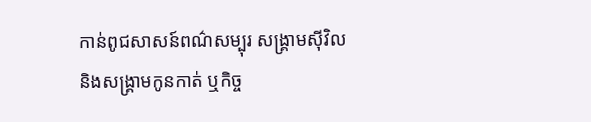កាន់ពូជសាសន៍ពណ៌សម្បុរ សង្គ្រាមស៊ីវិល និងសង្គ្រាមកូនកាត់ ឬកិច្ច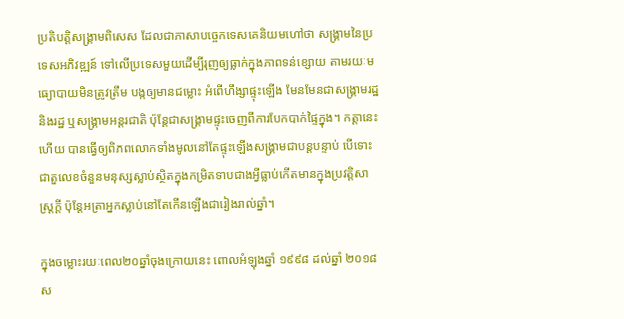ប្រតិបត្តិសង្គ្រាមពិសេស ដែលជាភាសាបច្ចេកទេសគេនិយមហៅថា សង្គ្រាមនៃប្រទេសអភិវឌ្ឍន៍ ទៅលើប្រទេសមួយដើម្បីរុញឲ្យធ្លាក់ក្នុងភាពទន់ខ្សោយ តាមរយៈមធ្យោបាយមិនត្រូវត្រឹម បង្កឲ្យមានជម្លោះ អំពើហឹង្សាផ្ទុះឡើង មែនមែនជាសង្គ្រាមរដ្ឋ និងរដ្ឋ ឬសង្គ្រាមអន្តរជាតិ ប៉ុន្តែជាសង្គ្រាមផ្ទុះចេញពីការបែកបាក់ផ្ទៃក្នុង។ កត្តានេះហើយ បានធ្វើឲ្យពិភពលោកទាំងមូលនៅតែផ្ទុះឡើងសង្គ្រាមជាបន្តបន្ទាប់ បើទោះជាតួលេខចំនួនមនុស្សស្លាប់ស្ថិតក្នុងកម្រិតទាបជាងអ្វីធ្លាប់កើតមានក្នុងប្រវត្តិសាស្ត្រក្តី ប៉ុន្តែអត្រាអ្នកស្លាប់នៅតែកើនឡើងជារៀងរាល់ឆ្នាំ។

ក្នុងចម្លោះរយៈពេល២០ឆ្នាំចុងក្រោយនេះ ពោលអំឡុងឆ្នាំ ១៩៩៨ ដល់ឆ្នាំ ២០១៨ ស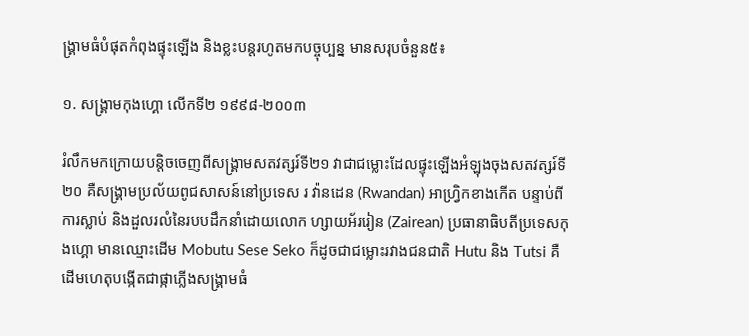ង្គ្រាមធំបំផុតកំពុងផ្ទុះឡើង និងខ្លះបន្តរហូតមកបច្ចុប្បន្ន មានសរុបចំនួន៥៖

១. សង្រ្គាមកុងហ្គោ លើកទី២ ១៩៩៨-២០០៣

រំលឹកមកក្រោយបន្តិចចេញពីសង្គ្រាមសតវត្សរ៍ទី២១ វាជាជម្លោះដែលផ្ទុះឡើងអំឡុងចុងសតវត្សរ៍ទី២០ គឺសង្គ្រាមប្រល័យពូជសាសន៍នៅប្រទេស រ វ៉ានដេន (Rwandan) អាហ្រ្វិកខាងកើត បន្ទាប់ពីការស្លាប់ និងដួលរលំនៃរបបដឹកនាំដោយលោក ហ្សាយអ័ររៀន (Zairean) ប្រធានាធិបតីប្រទេសកុងហ្គោ មានឈ្មោះដើម Mobutu Sese Seko ក៏ដូចជាជម្លោះរវាងជនជាតិ Hutu និង Tutsi គឺដើមហេតុបង្កើតជាផ្កាភ្លើងសង្គ្រាមធំ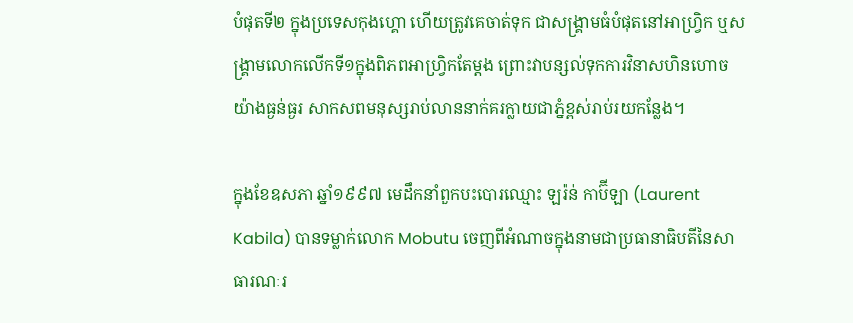បំផុតទី២ ក្នុងប្រទេសកុងហ្គោ ហើយត្រូវគេចាត់ទុក ជាសង្គ្រាមធំបំផុតនៅអាហ្វ្រិក ឬសង្គ្រាមលោកលើកទី១ក្នុងពិភពអាហ្វ្រិកតែម្តង ព្រោះវាបន្សល់ទុកការវិនាសហិនហោចយ៉ាងធ្ងន់ធ្ងរ សាកសពមនុស្សរាប់លាននាក់គរក្លាយជាភ្នំខ្ពស់រាប់រយកន្លែង។

ក្នុងខែឧសភា ឆ្នាំ១៩៩៧ មេដឹកនាំពួកបះបោរឈ្មោះ ឡរ៉ន់ កាប៊ីឡា (Laurent Kabila) បានទម្លាក់លោក Mobutu ចេញពីអំណាចក្នុងនាមជាប្រធានាធិបតីនៃសាធារណៈរ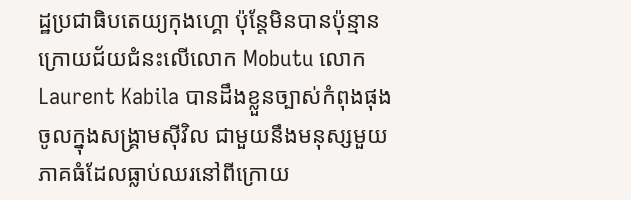ដ្ឋប្រជាធិបតេយ្យកុងហ្គោ ប៉ុន្តែមិនបានប៉ុន្មានក្រោយជ័យជំនះលើលោក Mobutu លោក Laurent Kabila បានដឹងខ្លួនច្បាស់កំពុងផុងចូលក្នុងសង្គ្រាមស៊ីវិល ជាមួយនឹងមនុស្សមួយភាគធំដែលធ្លាប់ឈរនៅពីក្រោយ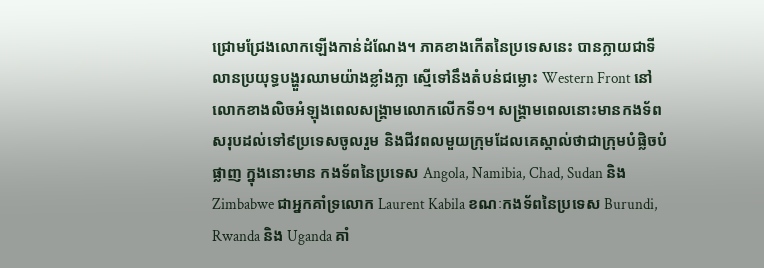ជ្រោមជ្រែងលោកឡើងកាន់ដំណែង។ ភាគខាងកើតនៃប្រទេសនេះ បានក្លាយជាទីលានប្រយុទ្ធបង្ហួរឈាមយ៉ាងខ្លាំងក្លា ស្មើទៅនឹងតំបន់ជម្លោះ Western Front នៅលោកខាងលិចអំឡុងពេលសង្គ្រាមលោកលើកទី១។ សង្គ្រាមពេលនោះមានកងទ័ពសរុបដល់ទៅ៩ប្រទេសចូលរួម និងជីវពលមួយក្រុមដែលគេស្គាល់ថាជាក្រុមបំផ្លិចបំផ្លាញ ក្នុងនោះមាន កងទ័ពនៃប្រទេស Angola, Namibia, Chad, Sudan និង Zimbabwe ជាអ្នកគាំទ្រលោក Laurent Kabila ខណៈកងទ័ពនៃប្រទេស Burundi, Rwanda និង Uganda គាំ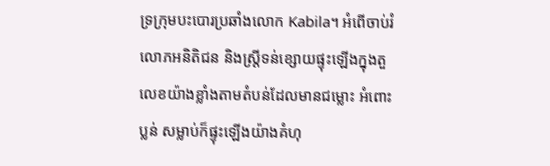ទ្រក្រុមបះបោរប្រឆាំងលោក Kabila។ អំពើចាប់រំលោភអនិតិជន និងស្ត្រីទន់ខ្សោយផ្ទុះឡើងក្នុងតួលេខយ៉ាងខ្លាំងតាមតំបន់ដែលមានជម្លោះ អំពោះប្លន់ សម្លាប់ក៏ផ្ទុះឡើងយ៉ាងគំហុ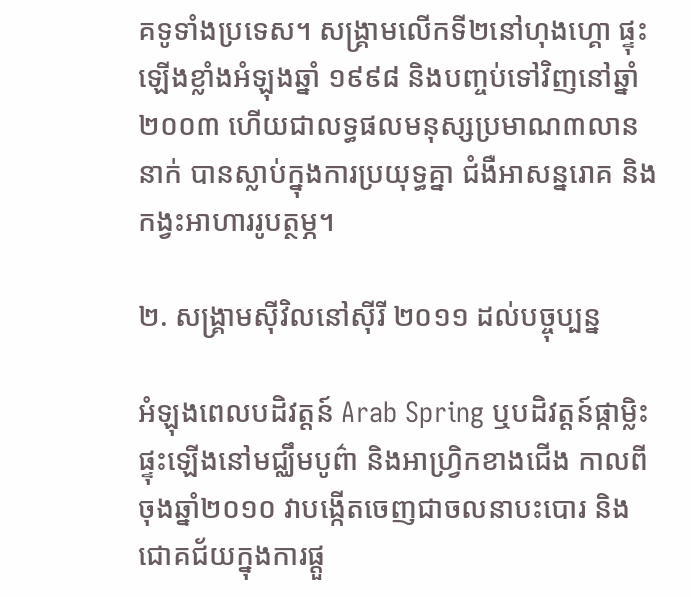គទូទាំងប្រទេស។ សង្គ្រាមលើកទី២នៅហុងហ្គោ ផ្ទុះឡើងខ្លាំងអំឡុងឆ្នាំ ១៩៩៨ និងបញ្ចប់ទៅវិញនៅឆ្នាំ២០០៣ ហើយជាលទ្ធផលមនុស្សប្រមាណ៣លាននាក់ បានស្លាប់ក្នុងការប្រយុទ្ធគ្នា ជំងឺអាសន្នរោគ និងកង្វះអាហាររូបត្ថម្ភ។

២. សង្គ្រាមស៊ីវិលនៅស៊ីរី ២០១១ ដល់បច្ចុប្បន្ន

អំឡុងពេលបដិវត្តន៍ Arab Spring ឬបដិវត្តន៍ផ្កាម្លិះផ្ទុះឡើងនៅមជ្ឈឹមបូព៌ា និងអាហ្វ្រិកខាងជើង កាលពីចុងឆ្នាំ២០១០ វាបង្កើតចេញជាចលនាបះបោរ និងជោគជ័យក្នុងការផ្តួ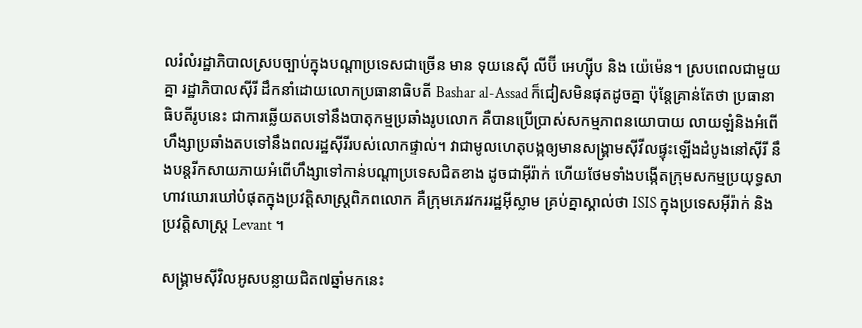លរំលំរដ្ឋាភិបាលស្របច្បាប់ក្នុងបណ្តាប្រទេសជាច្រើន មាន ទុយនេស៊ី លីប៊ី អេហ្ស៊ីប និង យ៉េម៉េន។ ស្របពេលជាមួយគ្នា រដ្ឋាភិបាលស៊ីរី ដឹកនាំដោយលោកប្រធានាធិបតី Bashar al-Assad ក៏ជៀសមិនផុតដូចគ្នា ប៉ុន្តែគ្រាន់តែថា ប្រធានាធិបតីរូបនេះ ជាការឆ្លើយតបទៅនឹងបាតុកម្មប្រឆាំងរូបលោក គឺបានប្រើប្រាស់សកម្មភាពនយោបាយ លាយឡំនិងអំពើហឹង្សាប្រឆាំងតបទៅនឹងពលរដ្ឋស៊ីរីរបស់លោកផ្ទាល់។ វាជាមូលហេតុបង្កឲ្យមានសង្គ្រាមស៊ីវីលផ្ទុះឡើងដំបូងនៅស៊ីរី នឹងបន្តរីកសាយភាយអំពើហឹង្សាទៅកាន់បណ្តាប្រទេសជិតខាង ដូចជាអ៊ីរ៉ាក់ ហើយថែមទាំងបង្កើតក្រុមសកម្មប្រយុទ្ធសាហាវឃោរឃៅបំផុតក្នុងប្រវត្តិសាស្ត្រពិភពលោក គឺក្រុមភេរវកររដ្ឋអ៊ីស្លាម គ្រប់គ្នាស្គាល់ថា ISIS ក្នុងប្រទេសអ៊ីរ៉ាក់ និងប្រវត្តិសាស្ត្រ Levant ។

សង្គ្រាមស៊ីវិលអូសបន្លាយជិត៧ឆ្នាំមកនេះ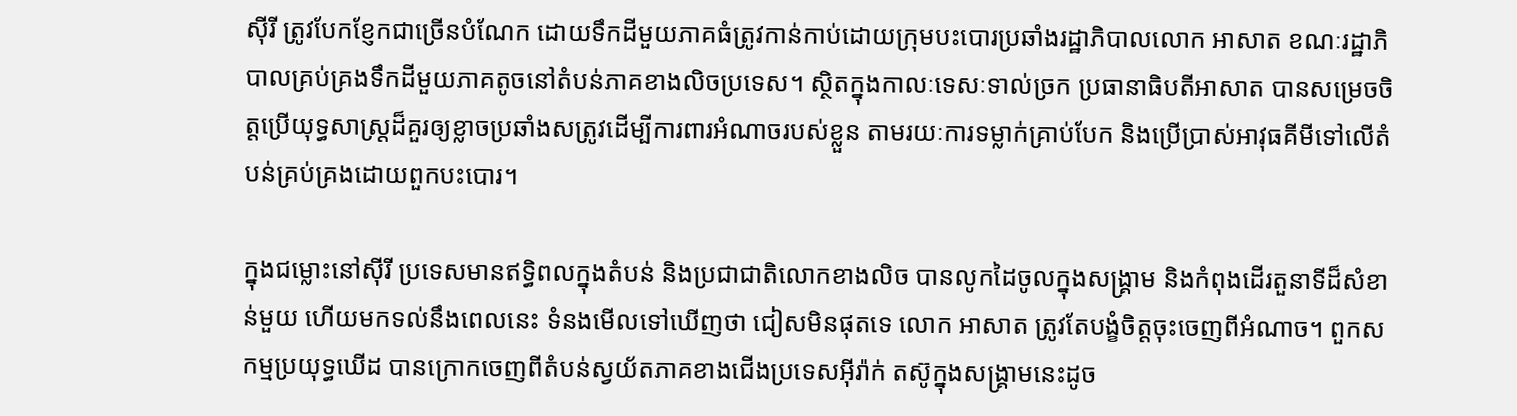ស៊ីរី ត្រូវបែកខ្ញែកជាច្រើនបំណែក ដោយទឹកដីមួយភាគធំត្រូវកាន់កាប់ដោយក្រុមបះបោរប្រឆាំងរដ្ឋាភិបាលលោក អាសាត ខណៈរដ្ឋាភិបាលគ្រប់គ្រងទឹកដីមួយភាគតូចនៅតំបន់ភាគខាងលិចប្រទេស។ ស្ថិតក្នុងកាលៈទេសៈទាល់ច្រក ប្រធានាធិបតីអាសាត បានសម្រេចចិត្តប្រើយុទ្ធសាស្ត្រដ៏គួរឲ្យខ្លាចប្រឆាំងសត្រូវដើម្បីការពារអំណាចរបស់ខ្លួន តាមរយៈការទម្លាក់គ្រាប់បែក និងប្រើប្រាស់អាវុធគីមីទៅលើតំបន់គ្រប់គ្រងដោយពួកបះបោរ។

ក្នុងជម្លោះនៅស៊ីរី ប្រទេសមានឥទ្ធិពលក្នុងតំបន់ និងប្រជាជាតិលោកខាងលិច បានលូកដៃចូលក្នុងសង្គ្រាម និងកំពុងដើរតួនាទីដ៏សំខាន់មួយ ហើយមកទល់នឹងពេលនេះ ទំនងមើលទៅឃើញថា ជៀសមិនផុតទេ លោក អាសាត ត្រូវតែបង្ខំចិត្តចុះចេញពីអំណាច។ ពួកសកម្មប្រយុទ្ធឃើដ បានក្រោកចេញពីតំបន់ស្វយ័តភាគខាងជើងប្រទេសអ៊ីរ៉ាក់ តស៊ូក្នុងសង្គ្រាមនេះដូច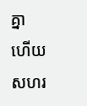គ្នា ហើយសហរ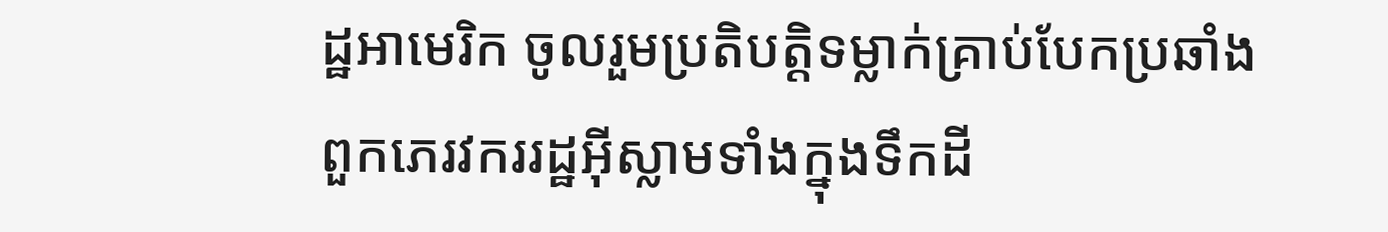ដ្ឋអាមេរិក ចូលរួមប្រតិបត្តិទម្លាក់គ្រាប់បែកប្រឆាំងពួកភេរវកររដ្ឋអ៊ីស្លាមទាំងក្នុងទឹកដី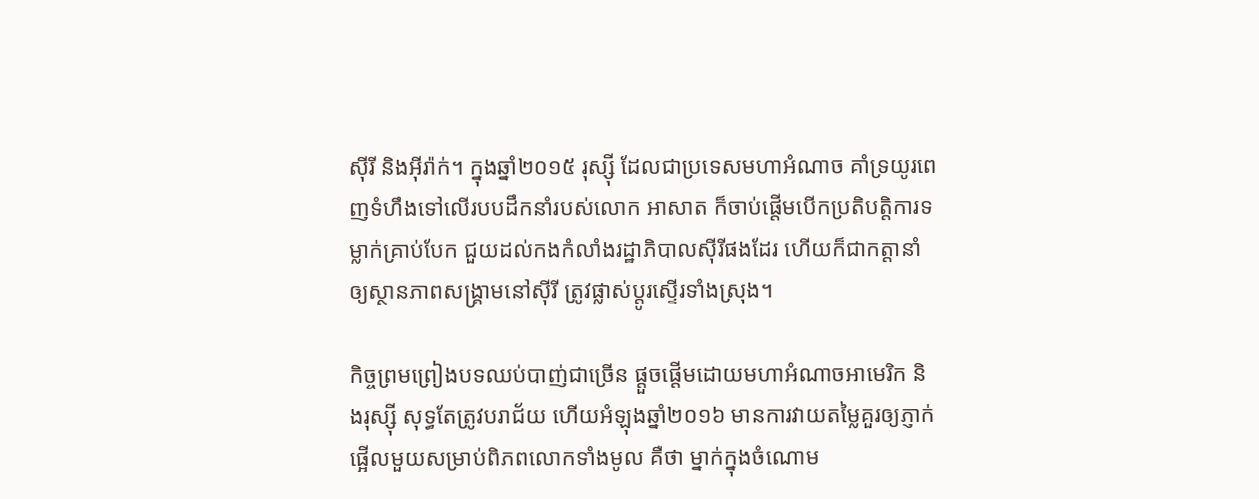ស៊ីរី និងអ៊ីរ៉ាក់។ ក្នុងឆ្នាំ២០១៥ រុស្ស៊ី ដែលជាប្រទេសមហាអំណាច គាំទ្រយូរពេញទំហឹងទៅលើរបបដឹកនាំរបស់លោក អាសាត ក៏ចាប់ផ្តើមបើកប្រតិបត្តិការទម្លាក់គ្រាប់បែក ជួយដល់កងកំលាំងរដ្ឋាភិបាលស៊ីរីផងដែរ ហើយក៏ជាកត្តានាំឲ្យស្ថានភាពសង្គ្រាមនៅស៊ីរី ត្រូវផ្លាស់ប្តូរស្ទើរទាំងស្រុង។

កិច្ចព្រមព្រៀងបទឈប់បាញ់ជាច្រើន ផ្តួចផ្តើមដោយមហាអំណាចអាមេរិក និងរុស្ស៊ី សុទ្ធតែត្រូវបរាជ័យ ហើយអំឡុងឆ្នាំ២០១៦ មានការវាយតម្លៃគួរឲ្យភ្ញាក់ផ្អើលមួយសម្រាប់ពិភពលោកទាំងមូល គឺថា ម្នាក់ក្នុងចំណោម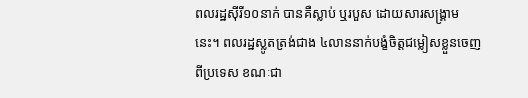ពលរដ្ឋស៊ីរី១០នាក់ បានគឺស្លាប់ ឬរបួស ដោយសារសង្គ្រាមនេះ។ ពលរដ្ឋស្លូតត្រង់ជាង ៤លាននាក់បង្ខំចិត្តជម្លៀសខ្លួនចេញពីប្រទេស ខណៈជា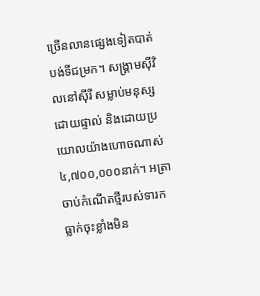ច្រើនលានផ្សេងទៀតបាត់បង់ទីជម្រក។ សង្គ្រាមស៊ីវិលនៅស៊ីរី សម្លាប់មនុស្សដោយផ្ទាល់ និងដោយប្រយោលយ៉ាងហោចណាស់ ៤,៧០០,០០០នាក់។ អត្រាចាប់កំណើតថ្មីរបស់ទារកធ្លាក់ចុះខ្លាំងមិន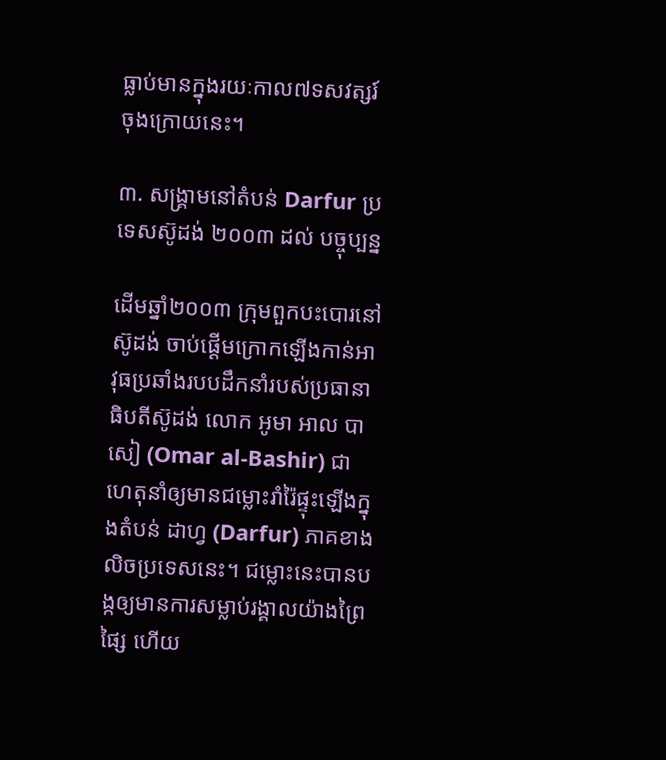ធ្លាប់មានក្នុងរយៈកាល៧ទសវត្សរ៍ចុងក្រោយនេះ។

៣. សង្គ្រាមនៅតំបន់ Darfur ប្រទេសស៊ូដង់ ២០០៣ ដល់ បច្ចុប្បន្ន

ដើមឆ្នាំ២០០៣ ក្រុមពួកបះបោរនៅស៊ូដង់ ចាប់ផ្តើមក្រោកឡើងកាន់អាវុធប្រឆាំងរបបដឹកនាំរបស់ប្រធានាធិបតីស៊ូដង់ លោក អូមា អាល បាសៀ (Omar al-Bashir) ជាហេតុនាំឲ្យមានជម្លោះរាំរ៉ៃផ្ទុះឡើងក្នុងតំបន់ ដាហ្វ (Darfur) ភាគខាងលិចប្រទេសនេះ។ ជម្លោះនេះបានបង្កឲ្យមានការសម្លាប់រង្គាលយ៉ាងព្រៃផ្សៃ ហើយ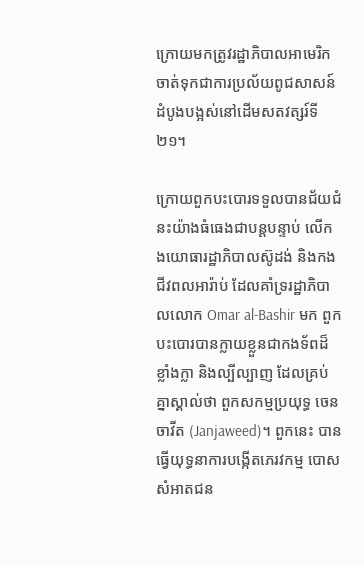ក្រោយមកត្រូវរដ្ឋាភិបាលអាមេរិក ចាត់ទុកជាការប្រល័យពូជសាសន៍ដំបូងបង្អស់នៅដើមសតវត្សរ៍ទី២១។

ក្រោយពួកបះបោរទទួលបានជ័យជំនះយ៉ាងធំធេងជាបន្តបន្ទាប់ លើកងយោធារដ្ឋាភិបាលស៊ូដង់ និងកងជីវពលអារ៉ាប់ ដែលគាំទ្ររដ្ឋាភិបាលលោក Omar al-Bashir មក ពួកបះបោរបានក្លាយខ្លួនជាកងទ័ពដ៏ខ្លាំងក្លា និងល្បីល្បាញ ដែលគ្រប់គ្នាស្គាល់ថា ពួកសកម្មប្រយុទ្ធ ចេនចាវីត (Janjaweed)។ ពួកនេះ បានធ្វើយុទ្ធនាការបង្កើតភេរវកម្ម បោសសំអាតជន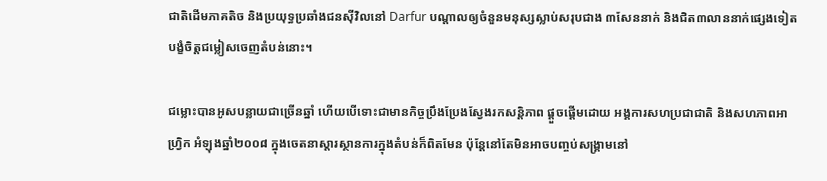ជាតិដើមភាគតិច និងប្រយុទ្ធប្រឆាំងជនស៊ីវិលនៅ Darfur បណ្តាលឲ្យចំនួនមនុស្សស្លាប់សរុបជាង ៣សែននាក់ និងជិត៣លាននាក់ផ្សេងទៀត បង្ខំចិត្តជម្លៀសចេញតំបន់នោះ។

ជម្លោះបានអូសបន្លាយជាច្រើនឆ្នាំ ហើយបើទោះជាមានកិច្ចប្រឹងប្រែងស្វែងរកសន្តិភាព ផ្តួចផ្តើមដោយ អង្គការសហប្រជាជាតិ និងសហភាពអាហ្វ្រិក អំឡុងឆ្នាំ២០០៨ ក្នុងចេតនាស្តារស្ថានការក្នុងតំបន់ក៏ពិតមែន ប៉ុន្តែនៅតែមិនអាចបញ្ចប់សង្គ្រាមនៅ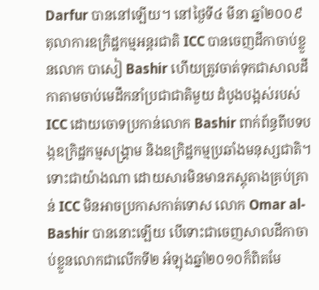Darfur បាននៅឡើយ។ នៅថ្ងៃទី៤ មីនា ឆ្នាំ២០០៩ តុលាការឧក្រិដ្ឋកម្មអន្តរជាតិ ICC បានចេញដីកាចាប់ខ្លួនលោក បាសៀ Bashir ហើយត្រូវចាត់ទុកជាសាលដីកាតាមចាប់មេដឹកនាំប្រជាជាតិមួយ ដំបូងបង្អស់របស់ ICC ដោយចោទប្រកាន់លោក Bashir ពាក់ព័ន្ធពីបទបង្កឧក្រិដ្ឋកម្មសង្គ្រាម និងឧក្រិដ្ឋកម្មប្រឆាំងមនុស្សជាតិ។ ទោះជាយ៉ាងណា ដោយសារមិនមានភស្តុតាងគ្រប់គ្រាន់ ICC មិនអាចប្រកាសកាត់ទោស លោក Omar al-Bashir បាននោះឡើយ បើទោះជាចេញសាលដីកាចាប់ខ្លួនលោកជាលើកទី២ អំឡុងឆ្នាំ២០១០ក៏ពិតមែ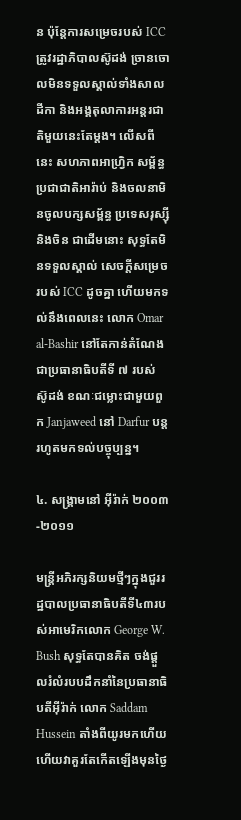ន ប៉ុន្តែការសម្រេចរបស់ ICC ត្រូវរដ្ឋាភិបាលស៊ូដង់ ច្រានចោលមិនទទួលស្គាល់ទាំងសាលដីកា និងអង្គតុលាការអន្តរជាតិមួយនេះតែម្តង។ លើសពីនេះ សហភាពអាហ្វ្រិក សម្ព័ន្ធប្រជាជាតិអារ៉ាប់ និងចលនាមិនចូលបក្សសម័្ពន្ធ ប្រទេសរុស្ស៊ី និងចិន ជាដើមនោះ សុទ្ធតែមិនទទួលស្គាល់ សេចក្តីសម្រេចរបស់ ICC ដូចគ្នា ហើយមកទល់នឹងពេលនេះ លោក Omar al-Bashir នៅតែកាន់តំណែងជាប្រធានាធិបតីទី ៧ របស់ ស៊ូដង់ ខណៈជម្លោះជាមួយពួក Janjaweed នៅ Darfur បន្តរហូតមកទល់បច្ចុប្បន្ន។

៤. សង្គ្រាមនៅ អ៊ីរ៉ាក់ ២០០៣-២០១១

មន្ត្រីអភិរក្សនិយមថ្មីៗក្នុងជួររដ្ឋបាលប្រធានាធិបតីទី៤៣របស់អាមេរិកលោក George W. Bush សុទ្ធតែបានគិត ចង់ផ្តួលរំលំរបបដឹកនាំនៃប្រធានាធិបតីអ៊ីរ៉ាក់ លោក Saddam Hussein តាំងពីយូរមកហើយ ហើយវាគួរតែកើតឡើងមុនថ្ងៃ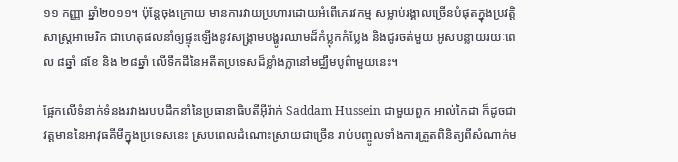១១ កញ្ញា ឆ្នាំ២០១១។ ប៉ុន្តែចុងក្រោយ មានការវាយប្រហារដោយអំពើភេរវកម្ម សម្លាប់រង្គាលច្រើនបំផុតក្នុងប្រវត្តិសាស្ត្រអាមេរិក ជាហេតុផលនាំឲ្យផ្ទុះឡើងនូវសង្គ្រាមបង្ហូរឈាមដ៏កំប្លុកកំប្លែង និងជូរចត់មួយ អូសបន្លាយរយៈពេល ៨ឆ្នាំ ៨ខែ និង ២៨ឆ្នាំ លើទឹកដីនៃអតីតប្រទេសដ៏ខ្លាំងក្លានៅមជ្ឈឹមបូព៌ាមួយនេះ។

ផ្អែកលើទំនាក់ទំនងរវាងរបបដឹកនាំនៃប្រធានាធិបតីអ៊ីរ៉ាក់ Saddam Hussein ជាមួយពួក អាល់កៃដា ក៏ដូចជាវត្តមាននៃអាវុធគីមីក្នុងប្រទេសនេះ ស្របពេលដំណោះស្រាយជាច្រើន រាប់បញ្ចូលទាំងការត្រួតពិនិត្យពីសំណាក់ម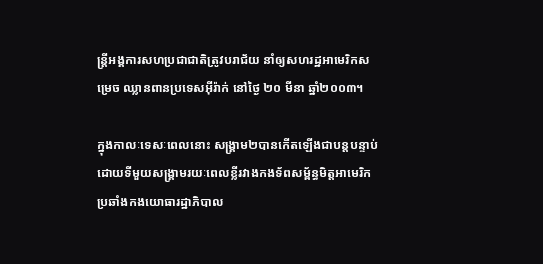ន្ត្រីអង្គការសហប្រជាជាតិត្រូវបរាជ័យ នាំឲ្យសហរដ្ឋអាមេរិកសម្រេច ឈ្លានពានប្រទេសអ៊ីរ៉ាក់ នៅថ្ងៃ ២០ មីនា ឆ្នាំ២០០៣។

ក្នុងកាលៈទេសៈពេលនោះ សង្គ្រាម២បានកើតឡើងជាបន្តបន្ទាប់ ដោយទីមួយសង្គ្រាមរយៈពេលខ្លីរវាងកងទ័ពសម្ព័ន្ធមិត្តអាមេរិក ប្រឆាំងកងយោធារដ្ឋាភិបាល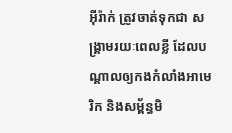អ៊ីរ៉ាក់ ត្រូវចាត់ទុកជា សង្គ្រាមរយៈពេលខ្លី ដែលបណ្តាលឲ្យកងកំលាំងអាមេរិក និងសម័្ពន្ធមិ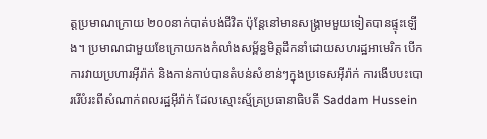ត្តប្រមាណក្រោយ ២០០នាក់បាត់បង់ជីវិត ប៉ុន្តែនៅមានសង្គ្រាមមួយទៀតបានផ្ទុះឡើង។ ប្រមាណជាមួយខែក្រោយកងកំលាំងសម្ព័ន្ធមិត្តដឹកនាំដោយសហរដ្ឋអាមេរិក បើកការវាយប្រហារអ៊ីរ៉ាក់ និងកាន់កាប់បានតំបន់សំខាន់ៗក្នុងប្រទេសអ៊ីរ៉ាក់ ការងើបបះបោររើបំរះពីសំណាក់ពលរដ្ឋអ៊ីរ៉ាក់ ដែលស្មោះស្ម័គ្រប្រធានាធិបតី Saddam Hussein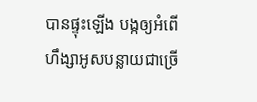បានផ្ទុះឡើង បង្កឲ្យអំពើហឹង្សាអូសបន្លាយជាច្រើ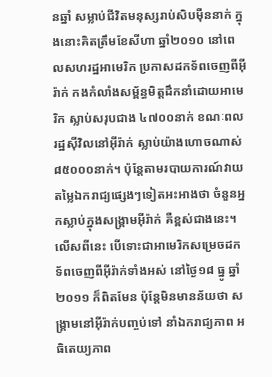នឆ្នាំ សម្លាប់ជីវិតមនុស្សរាប់សិបម៉ឺននាក់ ក្នុងនោះគិតត្រឹមខែសីហា ឆ្នាំ២០១០ នៅពេលសហរដ្ឋអាមេរិក ប្រកាសដកទ័ពចេញពីអ៊ីរ៉ាក់ កងកំលាំងសម្ព័ន្ធមិត្តដឹកនាំដោយអាមេរិក ស្លាប់សរុបជាង ៤៧០០នាក់ ខណៈពលរដ្ឋស៊ីវិលនៅអ៊ីរ៉ាក់ ស្លាប់យ៉ាងហោចណាស់ ៨៥០០០នាក់។ ប៉ុន្តែតាមរបាយការណ៍វាយតម្លៃឯករាជ្យផ្សេងៗទៀតអះអាងថា ចំនួនអ្នកស្លាប់ក្នុងសង្គ្រាមអ៊ីរ៉ាក់ គឺខ្ពស់ជាងនេះ។ លើសពីនេះ បើទោះជាអាមេរិកសម្រេចដកទ័ពចេញពីអ៊ីរ៉ាក់ទាំងអស់ នៅថ្ងៃ១៨ ធ្នូ ឆ្នាំ២០១១ ក៏ពិតមែន ប៉ុន្តែមិនមានន័យថា សង្គ្រាមនៅអ៊ីរ៉ាក់បញ្ចប់ទៅ នាំឯករាជ្យភាព អធិតេយ្យភាព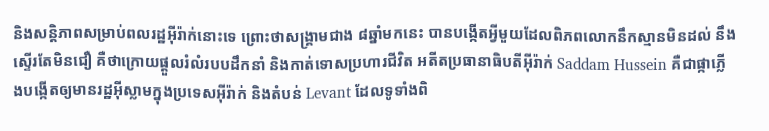និងសន្តិភាពសម្រាប់ពលរដ្ឋអ៊ីរ៉ាក់នោះទេ ព្រោះថាសង្គ្រាមជាង ៨ឆ្នាំមកនេះ បានបង្កើតអ្វីមួយដែលពិភពលោកនឹកស្មានមិនដល់ នឹងស្ទើរតែមិនជឿ គឺថាក្រោយផ្តួលរំលំរបបដឹកនាំ និងកាត់ទោសប្រហារជីវិត អតីតប្រធានាធិបតីអ៊ីរ៉ាក់ Saddam Hussein គឺជាផ្កាភ្លើងបង្កើតឲ្យមានរដ្ឋអ៊ីស្លាមក្នុងប្រទេសអ៊ីរ៉ាក់ និងតំបន់ Levant ដែលទូទាំងពិ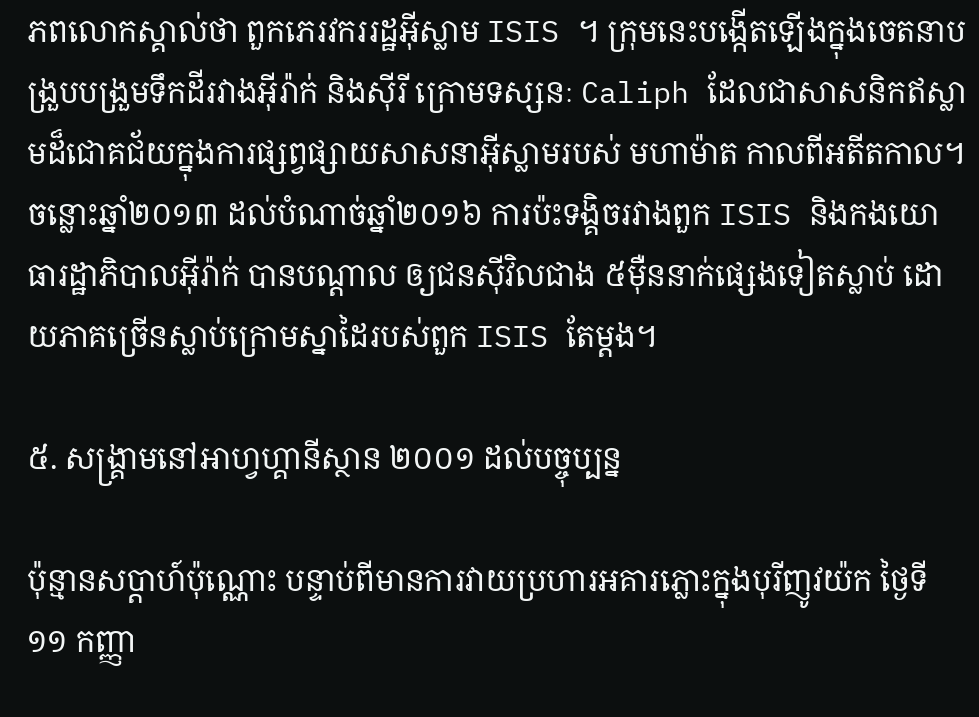ភពលោកស្គាល់ថា ពួកភេរវកររដ្ឋអ៊ីស្លាម ISIS ។ ក្រុមនេះបង្កើតឡើងក្នុងចេតនាបង្រួបបង្រួមទឹកដីរវាងអ៊ីរ៉ាក់ និងស៊ីរី ក្រោមទស្សនៈ Caliph ដែលជាសាសនិកឥស្លាមដ៏ជោគជ័យក្នុងការផ្សព្វផ្សាយសាសនាអ៊ីស្លាមរបស់ មហាម៉ាត កាលពីអតីតកាល។ ចន្លោះឆ្នាំ២០១៣ ដល់បំណាច់ឆ្នាំ២០១៦ ការប៉ះទង្គិចរវាងពួក ISIS និងកងយោធារដ្ឋាភិបាលអ៊ីរ៉ាក់ បានបណ្តាល ឲ្យជនស៊ីវិលជាង ៥ម៉ឺននាក់ផ្សេងទៀតស្លាប់ ដោយភាគច្រើនស្លាប់ក្រោមស្នាដៃរបស់ពួក ISIS តែម្តង។

៥. សង្គ្រាមនៅអាហ្វហ្គានីស្ថាន ២០០១ ដល់បច្ចុប្បន្ន

ប៉ុន្មានសប្តាហ៍ប៉ុណ្ណោះ បន្ទាប់ពីមានការវាយប្រហារអគារភ្លោះក្នុងបុរីញូវយ៉ក ថ្ងៃទី ១១ កញ្ញា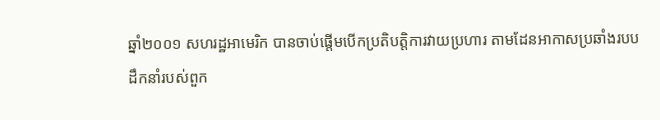ឆ្នាំ២០០១ សហរដ្ឋអាមេរិក បានចាប់ផ្តើមបើកប្រតិបត្តិការវាយប្រហារ តាមដែនអាកាសប្រឆាំងរបបដឹកនាំរបស់ពួក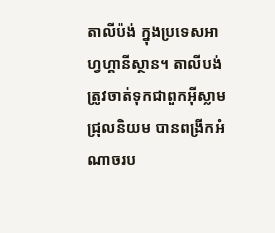តាលីប៉ង់ ក្នុងប្រទេសអាហ្វហ្គានីស្ថាន។ តាលីបង់ ត្រូវចាត់ទុកជាពួកអ៊ីស្លាមជ្រុលនិយម បានពង្រីកអំណាចរប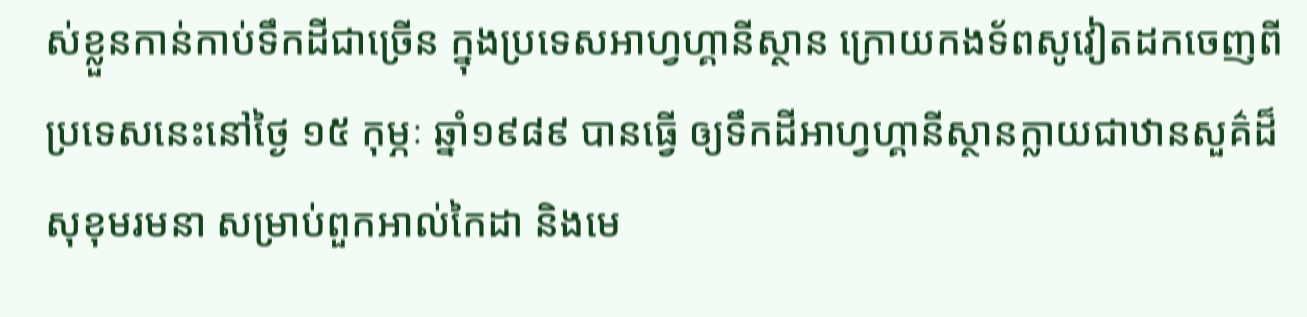ស់ខ្លួនកាន់កាប់ទឹកដីជាច្រើន ក្នុងប្រទេសអាហ្វហ្គានីស្ថាន ក្រោយកងទ័ពសូវៀតដកចេញពីប្រទេសនេះនៅថ្ងៃ ១៥ កុម្ភៈ ឆ្នាំ១៩៨៩ បានធ្វើ ឲ្យទឹកដីអាហ្វហ្គានីស្ថានក្លាយជាឋានសួគ៌ដ៏សុខុមរមនា សម្រាប់ពួកអាល់កៃដា និងមេ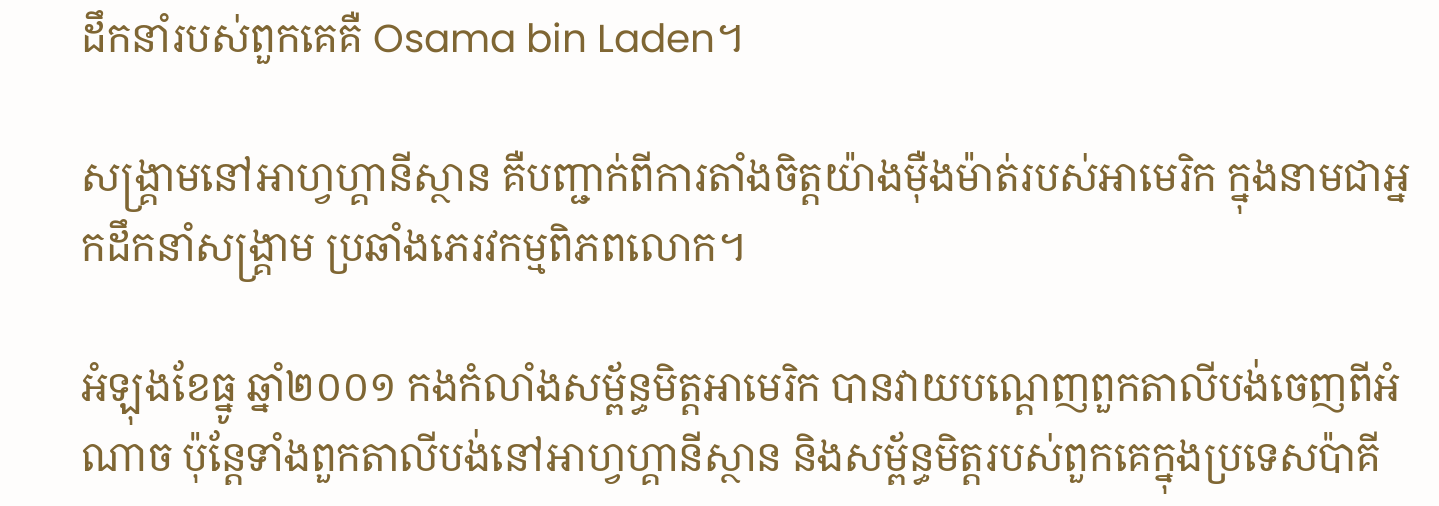ដឹកនាំរបស់ពួកគេគឺ Osama bin Laden។

សង្គ្រាមនៅអាហ្វហ្គានីស្ថាន គឺបញ្ជាក់ពីការតាំងចិត្តយ៉ាងម៉ឺងម៉ាត់របស់អាមេរិក ក្នុងនាមជាអ្នកដឹកនាំសង្គ្រាម ប្រឆាំងភេរវកម្មពិភពលោក។

អំឡុងខែធ្នូ ឆ្នាំ២០០១ កងកំលាំងសម្ព័ន្ធមិត្តអាមេរិក បានវាយបណ្តេញពួកតាលីបង់ចេញពីអំណាច ប៉ុន្តែទាំងពួកតាលីបង់នៅអាហ្វហ្គានីស្ថាន និងសម្ព័ន្ធមិត្តរបស់ពួកគេក្នុងប្រទេសប៉ាគី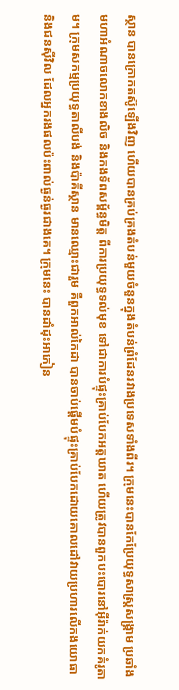ស្ថាន បានក្រោកតស៊ូឡើងវិញ ហើយបានគ្រប់គ្រងតំបន់មួយចំនួនក្នុងតំបន់ព្រំដែនរវាងប្រទេសទាំងពីរ។ ក្រុមនេះបានកែប្រែយុទ្ធសាស្ត្រសង្គ្រាម ប្រឆាំងមហាអំណាចលោកខាងលិច និងកងទ័ពសម្ព័ន្ធមិត្ត ពីការប្រយុទ្ធទល់មុខ ទៅជាការបំផ្ទុះគ្រាប់បែកអត្តឃាត ហើយត្រូវបានពួកបះបោរនៅអ៊ីរ៉ាក់យកគំរូតាម។ ក្រុមសកម្មប្រយុទ្ធតាលីបង់ និងប៉ាគីស្ថាន មានឈ្មោះជារួម គឺពួកអាល់កៃដា បានចាប់ផ្តើមបំផ្ទុះគ្រាប់បែកដោយគោលដៅវាយប្រហារលើកងយោធា និងជនស៊ីវិល ដែលអ្នករងផលប៉ះពាល់ធ្ងន់ធ្ងរជាងគេ។ ក្រុមនេះ បានដាំដុះអាភៀន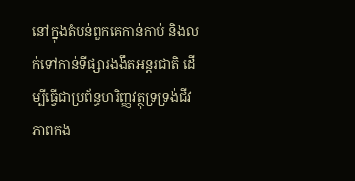នៅក្នុងតំបន់ពួកគេកាន់កាប់ និងលក់ទៅកាន់ទីផ្សារងងឹតអន្តរជាតិ ដើម្បីធ្វើជាប្រព័ន្ធហរិញ្ញវត្ថុទ្រទ្រង់ជីវភាពកង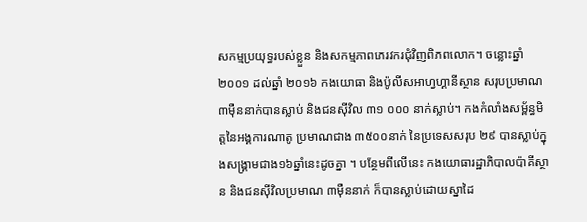សកម្មប្រយុទ្ធរបស់ខ្លួន និងសកម្មភាពភេរវករជុំវិញពិភពលោក។ ចន្លោះឆ្នាំ ២០០១ ដល់ឆ្នាំ ២០១៦ កងយោធា និងប៉ូលីសអាហ្វហ្គានីស្ថាន សរុបប្រមាណ ៣ម៉ឺននាក់បានស្លាប់ និងជនស៊ីវិល ៣១ ០០០ នាក់ស្លាប់។ កងកំលាំងសម្ព័ន្ធមិត្តនៃអង្គការណាតូ ប្រមាណជាង ៣៥០០នាក់ នៃប្រទេសសរុប ២៩ បានស្លាប់ក្នុងសង្គ្រាមជាង១៦ឆ្នាំនេះដូចគ្នា ។ បន្ថែមពីលើនេះ កងយោធារដ្ឋាភិបាលប៉ាគីស្ថាន និងជនស៊ីវិលប្រមាណ ៣ម៉ឺននាក់ ក៏បានស្លាប់ដោយស្នាដៃ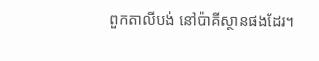ពួកតាលីបង់ នៅប៉ាគីស្ថានផងដែរ។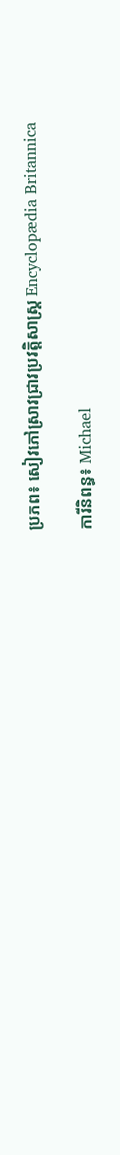ប្រភព៖ សៀវភៅស្រាវជ្រាវប្រវត្តិសាស្ត្រ Encyclopædia Britannica

ការីនិពន្ធ៖ Michael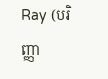Ray (បរិញ្ញា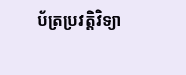ប័ត្រប្រវត្តិវិទ្យា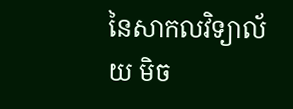នៃសាកលវិទ្យាល័យ មិច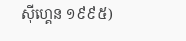ស៊ីហ្គេន ១៩៩៥)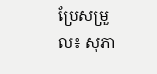ប្រែសម្រួល៖ សុភា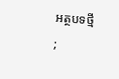អត្ថបទថ្មី
;